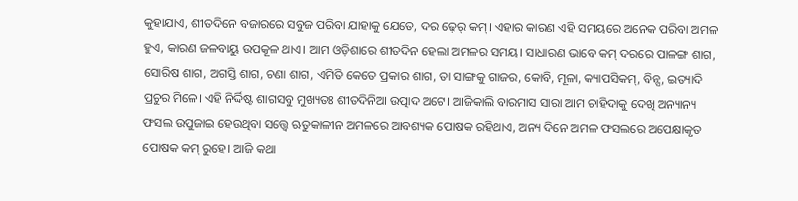କୁହାଯାଏ, ଶୀତଦିନେ ବଜାରରେ ସବୁଜ ପରିବା ଯାହାକୁ ଯେତେ, ଦର ଢ଼େର୍ କମ୍। ଏହାର କାରଣ ଏହି ସମୟରେ ଅନେକ ପରିବା ଅମଳ ହୁଏ, କାରଣ ଜଳବାୟୁ ଉପକୂଳ ଥାଏ। ଆମ ଓଡ଼ିଶାରେ ଶୀତଦିନ ହେଲା ଅମଳର ସମୟ। ସାଧାରଣ ଭାବେ କମ୍ ଦରରେ ପାଳଙ୍ଗ ଶାଗ, ସୋରିଷ ଶାଗ, ଅଗସ୍ତି ଶାଗ, ଚଣା ଶାଗ, ଏମିତି କେତେ ପ୍ରକାର ଶାଗ, ତା ସାଙ୍ଗକୁ ଗାଜର, କୋବି, ମୂଳା, କ୍ୟାପସିକମ୍, ବିନ୍ସ, ଇତ୍ୟାଦି ପ୍ରଚୁର ମିଳେ। ଏହି ନିର୍ଦ୍ଦିଷ୍ଟ ଶାଗସବୁ ମୁଖ୍ୟତଃ ଶୀତଦିନିଆ ଉତ୍ପାଦ ଅଟେ। ଆଜିକାଲି ବାରମାସ ସାରା ଆମ ଚାହିଦାକୁ ଦେଖି ଅନ୍ୟାନ୍ୟ ଫସଲ ଉପୁଜାଇ ହେଉଥିବା ସତ୍ତ୍ୱେ ଋତୁକାଳୀନ ଅମଳରେ ଆବଶ୍ୟକ ପୋଷକ ରହିଥାଏ, ଅନ୍ୟ ଦିନେ ଅମଳ ଫସଲରେ ଅପେକ୍ଷାକୃତ ପୋଷକ କମ୍ ରୁହେ। ଆଜି କଥା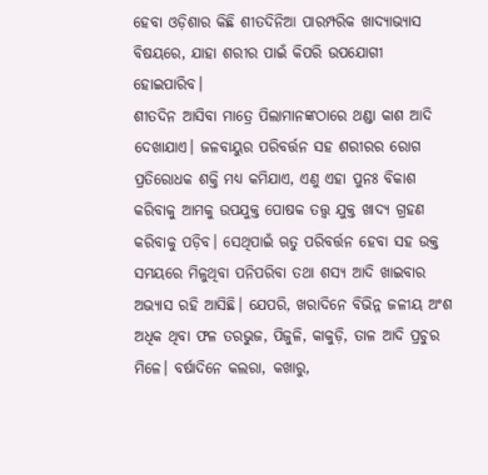ହେବା ଓଡ଼ିଶାର କିଛି ଶୀତଦିନିଆ ପାରମ୍ପରିକ ଖାଦ୍ୟାଭ୍ୟାସ ବିଷୟରେ, ଯାହା ଶରୀର ପାଇଁ କିପରି ଉପଯୋଗୀ ହୋଇପାରିବ।
ଶୀତଦିନ ଆସିବା ମାତ୍ରେ ପିଲାମାନଙ୍କଠାରେ ଥଣ୍ଡା କାଶ ଆଦି ଦେଖାଯାଏ। ଜଳବାୟୁର ପରିବର୍ତ୍ତନ ସହ ଶରୀରର ରୋଗ ପ୍ରତିରୋଧକ ଶକ୍ତି ମଧ୍ୟ କମିଯାଏ, ଏଣୁ ଏହା ପୁନଃ ବିକାଶ କରିବାକୁ ଆମକୁ ଉପଯୁକ୍ତ ପୋଷକ ତତ୍ତ୍ୱ ଯୁକ୍ତ ଖାଦ୍ୟ ଗ୍ରହଣ କରିବାକୁ ପଡ଼ିବ। ସେଥିପାଇଁ ଋତୁ ପରିବର୍ତ୍ତନ ହେବା ସହ ଉକ୍ତ ସମୟରେ ମିଳୁଥିବା ପନିପରିବା ତଥା ଶସ୍ୟ ଆଦି ଖାଇବାର ଅଭ୍ୟାସ ରହି ଆସିଛି। ଯେପରି, ଖରାଦିନେ ବିଭିନ୍ନ ଜଳୀୟ ଅଂଶ ଅଧିକ ଥିବା ଫଳ ତରଭୁଜ, ପିଜୁଳି, କାକୁଡ଼ି, ତାଳ ଆଦି ପ୍ରଚୁର ମିଳେ। ବର୍ଷାଦିନେ କଲରା, କଖାରୁ,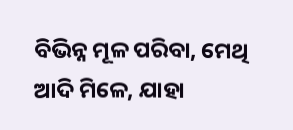ବିଭିନ୍ନ ମୂଳ ପରିବା, ମେଥି ଆଦି ମିଳେ, ଯାହା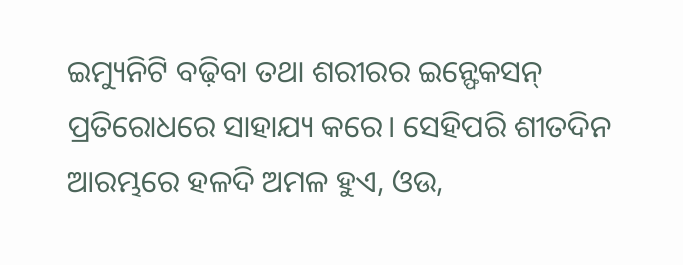ଇମ୍ୟୁନିଟି ବଢ଼ିବା ତଥା ଶରୀରର ଇନ୍ଫେକସନ୍ ପ୍ରତିରୋଧରେ ସାହାଯ୍ୟ କରେ। ସେହିପରି ଶୀତଦିନ ଆରମ୍ଭରେ ହଳଦି ଅମଳ ହୁଏ, ଓଉ,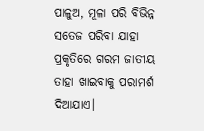ପାଳୁଅ, ମୂଳା ପରି ବିଭିନ୍ନ ସତେଜ ପରିବା ଯାହା ପ୍ରକୃତିରେ ଗରମ ଜାତୀୟ ତାହା ଖାଇବାକୁ ପରାମର୍ଶ ଦିଆଯାଏ।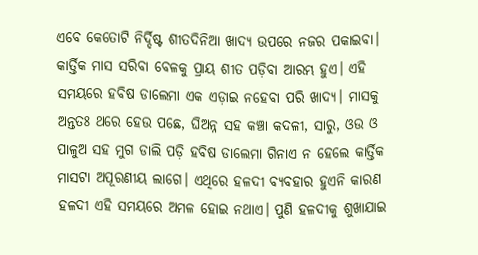ଏବେ କେତୋଟି ନିର୍ଦ୍ଦିଷ୍ଟ ଶୀତଦିନିଆ ଖାଦ୍ୟ ଉପରେ ନଜର ପକାଇବା। କାର୍ତ୍ତିକ ମାସ ସରିବା ବେଳକୁ ପ୍ରାୟ ଶୀତ ପଡ଼ିବା ଆରମ୍ଭ ହୁଏ। ଏହି ସମୟରେ ହବିଷ ଡାଲେମା ଏକ ଏଡ଼ାଇ ନହେବା ପରି ଖାଦ୍ୟ। ମାସକୁ ଅନ୍ତତଃ ଥରେ ହେଉ ପଛେ, ଘିଅନ୍ନ ସହ କଞ୍ଚା କଦଳୀ, ସାରୁ, ଓଉ ଓ ପାଳୁଅ ସହ ମୁଗ ଡାଲି ପଡ଼ି ହବିଷ ଡାଲେମା ଗିନାଏ ନ ହେଲେ କାର୍ତ୍ତିକ ମାସଟା ଅପୂରଣୀୟ ଲାଗେ। ଏଥିରେ ହଳଦୀ ବ୍ୟବହାର ହୁଏନି କାରଣ ହଳଦୀ ଏହି ସମୟରେ ଅମଳ ହୋଇ ନଥାଏ। ପୁଣି ହଳଦୀକୁ ଶୁଖାଯାଇ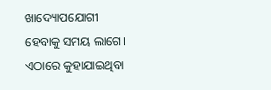ଖାଦ୍ୟୋପଯୋଗୀ ହେବାକୁ ସମୟ ଲାଗେ। ଏଠାରେ କୁହାଯାଇଥିବା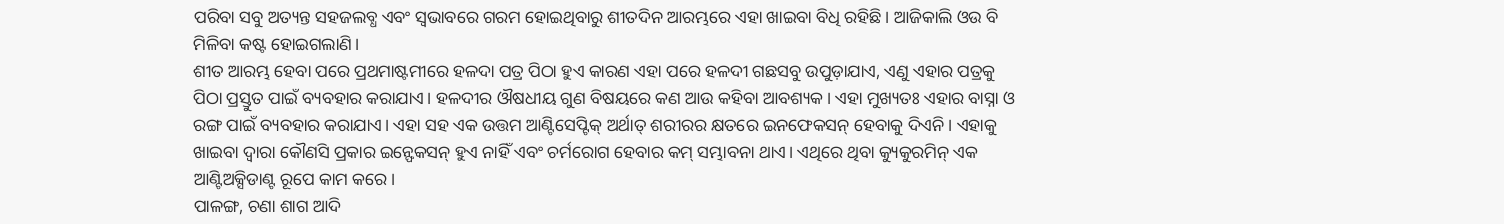ପରିବା ସବୁ ଅତ୍ୟନ୍ତ ସହଜଲବ୍ଧ ଏବଂ ସ୍ୱଭାବରେ ଗରମ ହୋଇଥିବାରୁ ଶୀତଦିନ ଆରମ୍ଭରେ ଏହା ଖାଇବା ବିଧି ରହିଛି। ଆଜିକାଲି ଓଉ ବି ମିଳିବା କଷ୍ଟ ହୋଇଗଲାଣି।
ଶୀତ ଆରମ୍ଭ ହେବା ପରେ ପ୍ରଥମାଷ୍ଟମୀରେ ହଳଦା ପତ୍ର ପିଠା ହୁଏ କାରଣ ଏହା ପରେ ହଳଦୀ ଗଛସବୁ ଉପୁଡ଼ାଯାଏ, ଏଣୁ ଏହାର ପତ୍ରକୁ ପିଠା ପ୍ରସ୍ତୁତ ପାଇଁ ବ୍ୟବହାର କରାଯାଏ। ହଳଦୀର ଔଷଧୀୟ ଗୁଣ ବିଷୟରେ କଣ ଆଉ କହିବା ଆବଶ୍ୟକ। ଏହା ମୁଖ୍ୟତଃ ଏହାର ବାସ୍ନା ଓ ରଙ୍ଗ ପାଇଁ ବ୍ୟବହାର କରାଯାଏ। ଏହା ସହ ଏକ ଉତ୍ତମ ଆଣ୍ଟିସେପ୍ଟିକ୍ ଅର୍ଥାତ୍ ଶରୀରର କ୍ଷତରେ ଇନଫେକସନ୍ ହେବାକୁ ଦିଏନି। ଏହାକୁ ଖାଇବା ଦ୍ୱାରା କୌଣସି ପ୍ରକାର ଇନ୍ଫେକସନ୍ ହୁଏ ନାହିଁ ଏବଂ ଚର୍ମରୋଗ ହେବାର କମ୍ ସମ୍ଭାବନା ଥାଏ। ଏଥିରେ ଥିବା କ୍ୟୁକୁରମିନ୍ ଏକ ଆଣ୍ଟିଅକ୍ସିଡାଣ୍ଟ ରୂପେ କାମ କରେ।
ପାଳଙ୍ଗ, ଚଣା ଶାଗ ଆଦି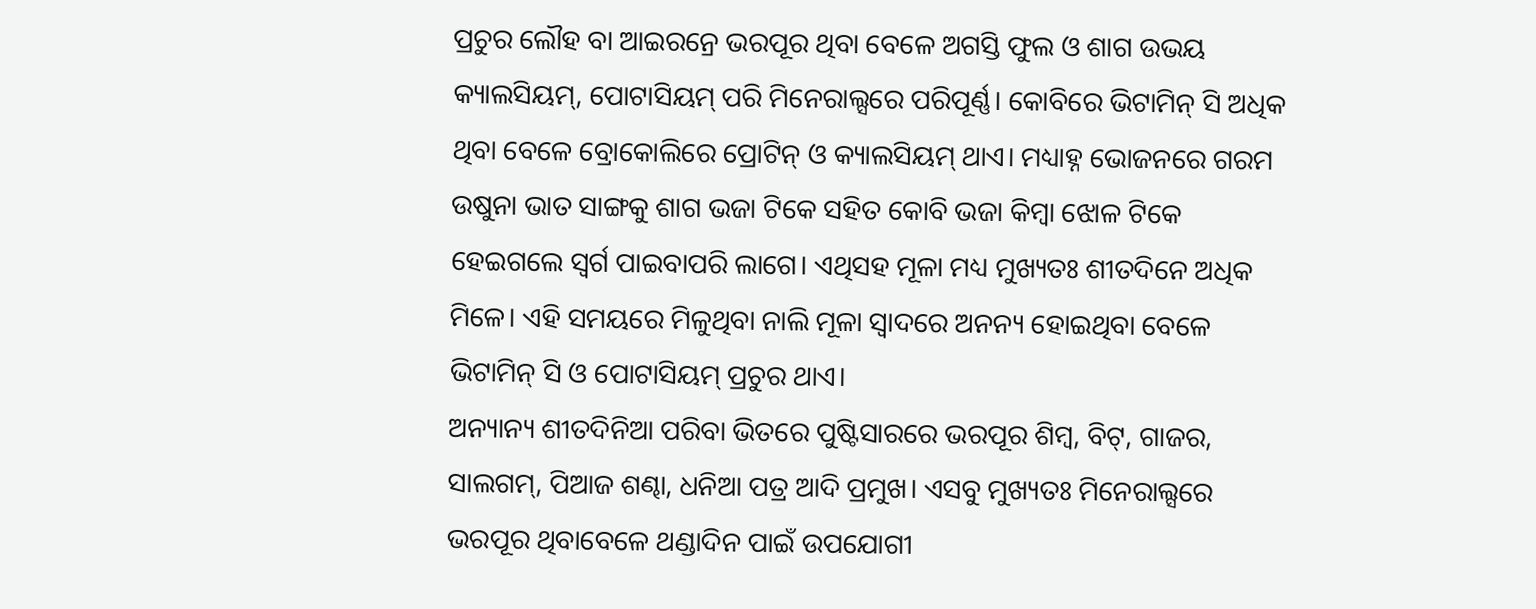ପ୍ରଚୁର ଲୌହ ବା ଆଇରନ୍ରେ ଭରପୂର ଥିବା ବେଳେ ଅଗସ୍ତି ଫୁଲ ଓ ଶାଗ ଉଭୟ କ୍ୟାଲସିୟମ୍, ପୋଟାସିୟମ୍ ପରି ମିନେରାଲ୍ସରେ ପରିପୂର୍ଣ୍ଣ। କୋବିରେ ଭିଟାମିନ୍ ସି ଅଧିକ ଥିବା ବେଳେ ବ୍ରୋକୋଲିରେ ପ୍ରୋଟିନ୍ ଓ କ୍ୟାଲସିୟମ୍ ଥାଏ। ମଧ୍ୟାହ୍ନ ଭୋଜନରେ ଗରମ ଉଷୁନା ଭାତ ସାଙ୍ଗକୁ ଶାଗ ଭଜା ଟିକେ ସହିତ କୋବି ଭଜା କିମ୍ୱା ଝୋଳ ଟିକେ ହେଇଗଲେ ସ୍ୱର୍ଗ ପାଇବାପରି ଲାଗେ। ଏଥିସହ ମୂଳା ମଧ୍ୟ ମୁଖ୍ୟତଃ ଶୀତଦିନେ ଅଧିକ ମିଳେ। ଏହି ସମୟରେ ମିଳୁଥିବା ନାଲି ମୂଳା ସ୍ୱାଦରେ ଅନନ୍ୟ ହୋଇଥିବା ବେଳେ ଭିଟାମିନ୍ ସି ଓ ପୋଟାସିୟମ୍ ପ୍ରଚୁର ଥାଏ।
ଅନ୍ୟାନ୍ୟ ଶୀତଦିନିଆ ପରିବା ଭିତରେ ପୁଷ୍ଟିସାରରେ ଭରପୂର ଶିମ୍ୱ, ବିଟ୍, ଗାଜର, ସାଲଗମ୍, ପିଆଜ ଶଣ୍ଢା, ଧନିଆ ପତ୍ର ଆଦି ପ୍ରମୁଖ। ଏସବୁ ମୁଖ୍ୟତଃ ମିନେରାଲ୍ସରେ ଭରପୂର ଥିବାବେଳେ ଥଣ୍ଡାଦିନ ପାଇଁ ଉପଯୋଗୀ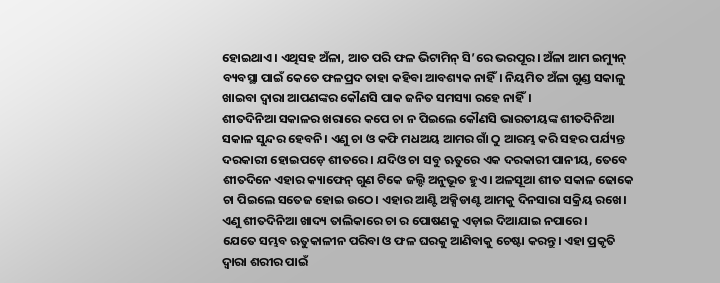ହୋଇଥାଏ। ଏଥିସହ ଅଁଳା, ଆତ ପରି ଫଳ ଭିଟାମିନ୍ ସି’ରେ ଭରପୂର। ଅଁଳା ଆମ ଇମ୍ୟୁନ୍ ବ୍ୟବସ୍ଥା ପାଇଁ କେତେ ଫଳପ୍ରଦ ତାହା କହିବା ଆବଶ୍ୟକ ନାହିଁ। ନିୟମିତ ଅଁଳା ଗୁଣ୍ଡ ସକାଳୁ ଖାଇବା ଦ୍ୱାରା ଆପଣଙ୍କର କୌଣସି ପାକ ଜନିତ ସମସ୍ୟା ରହେ ନାହିଁ।
ଶୀତଦିନିଆ ସକାଳର ଖରାରେ କପେ ଚା ନ ପିଇଲେ କୌଣସି ଭାରତୀୟଙ୍କ ଶୀତଦିନିଆ ସକାଳ ସୁନ୍ଦର ହେବନି। ଏଣୁ ଚା ଓ କଫି ମଧଅୟ ଆମର ଗାଁ ଠୁ ଆରମ୍ଭ କରି ସହର ପର୍ଯ୍ୟନ୍ତ ଦରକାରୀ ହୋଇପଡ଼େ ଶୀତରେ। ଯଦିଓ ଚା ସବୁ ଋତୁରେ ଏକ ଦରକାରୀ ପାନୀୟ, ତେବେ ଶୀତଦିନେ ଏହାର କ୍ୟାଫେନ୍ ଗୁଣ ଟିକେ ଜଲ୍ଦି ଅନୁଭୂତ ହୁଏ। ଅଳସୂଆ ଶୀତ ସକାଳ ଢୋକେ ଚା ପିଇଲେ ସତେଜ ହୋଇ ଉଠେ। ଏହାର ଆଣ୍ଟି ଅକ୍ସିଡାଣ୍ଟ ଆମକୁ ଦିନସାରା ସକ୍ରିୟ ରଖେ। ଏଣୁ ଶୀତଦିନିଆ ଖାଦ୍ୟ ତାଲିକାରେ ଚା ର ପୋଷଣକୁ ଏଡ଼ାଇ ଦିଆଯାଇ ନପାରେ।
ଯେତେ ସମ୍ଭବ ଋତୁକାଳୀନ ପରିବା ଓ ଫଳ ଘରକୁ ଆଣିବାକୁ ଚେଷ୍ଟା କରନ୍ତୁ। ଏହା ପ୍ରକୃତି ଦ୍ୱାରା ଶରୀର ପାଇଁ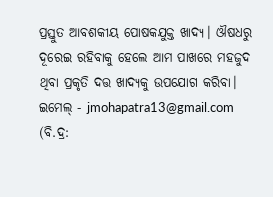ପ୍ରସ୍ତୁତ ଆବଶକୀୟ ପୋଷକଯୁକ୍ତ ଖାଦ୍ୟ। ଔଷଧରୁ ଦୂରେଇ ରହିବାକୁ ହେଲେ ଆମ ପାଖରେ ମହଜୁଦ ଥିବା ପ୍ରକୃତି ଦତ୍ତ ଖାଦ୍ୟକୁ ଉପଯୋଗ କରିବା।
ଇମେଲ୍ - jmohapatra13@gmail.com
(ବି.ଦ୍ର: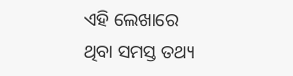ଏହି ଲେଖାରେ ଥିବା ସମସ୍ତ ତଥ୍ୟ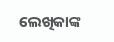ଲେଖିକାଙ୍କ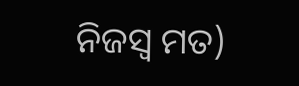ନିଜସ୍ୱ ମତ)